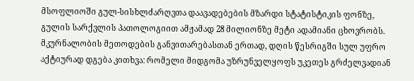მსოფლიოში გულ-სისხლძარღვთა დაავადებების მზარდი სტატისტიკის ფონზე, გულის სარქვლის პათოლოგიით ამჟამად 28 მილიონზე მეტი ადამიანი ცხოვრობს. მკურნალობის მეთოდების განვითარებასთან ერთად, დღის წესრიგში სულ უფრო აქტიურად დგება კითხვა: რომელი მიდგომა უზრუნველყოფს უკეთეს გრძელვადიან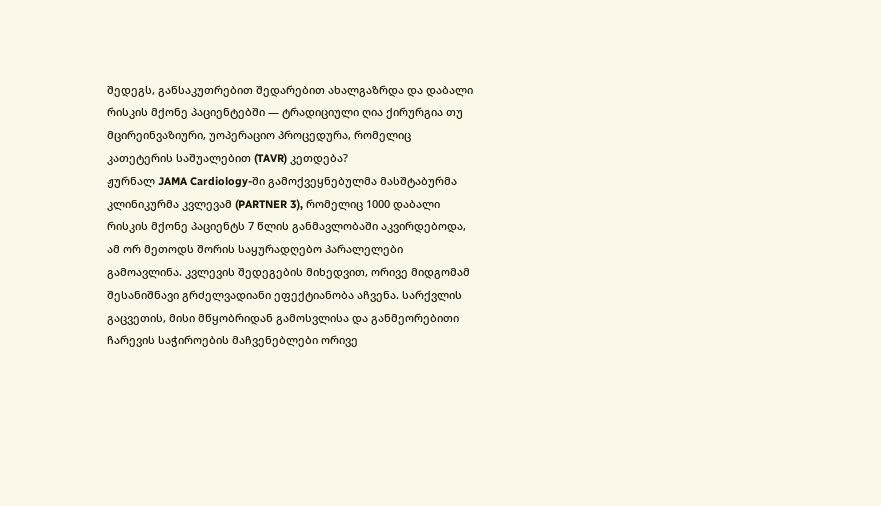შედეგს, განსაკუთრებით შედარებით ახალგაზრდა და დაბალი რისკის მქონე პაციენტებში — ტრადიციული ღია ქირურგია თუ მცირეინვაზიური, უოპერაციო პროცედურა, რომელიც კათეტერის საშუალებით (TAVR) კეთდება?
ჟურნალ JAMA Cardiology-ში გამოქვეყნებულმა მასშტაბურმა კლინიკურმა კვლევამ (PARTNER 3), რომელიც 1000 დაბალი რისკის მქონე პაციენტს 7 წლის განმავლობაში აკვირდებოდა, ამ ორ მეთოდს შორის საყურადღებო პარალელები გამოავლინა. კვლევის შედეგების მიხედვით, ორივე მიდგომამ შესანიშნავი გრძელვადიანი ეფექტიანობა აჩვენა. სარქვლის გაცვეთის, მისი მწყობრიდან გამოსვლისა და განმეორებითი ჩარევის საჭიროების მაჩვენებლები ორივე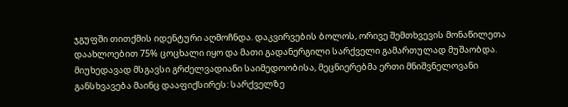ჯგუფში თითქმის იდენტური აღმოჩნდა. დაკვირვების ბოლოს, ორივე შემთხვევის მონაწილეთა დაახლოებით 75% ცოცხალი იყო და მათი გადანერგილი სარქველი გამართულად მუშაობდა.
მიუხედავად მსგავსი გრძელვადიანი საიმედოობისა, მეცნიერებმა ერთი მნიშვნელოვანი განსხვავება მაინც დააფიქსირეს: სარქველზე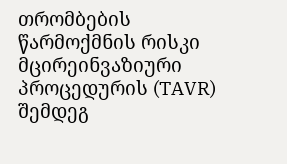თრომბების წარმოქმნის რისკი მცირეინვაზიური პროცედურის (TAVR) შემდეგ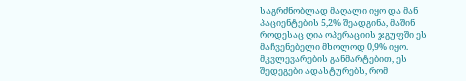საგრძნობლად მაღალი იყო და მან პაციენტების 5,2% შეადგინა, მაშინ როდესაც ღია ოპერაციის ჯგუფში ეს მაჩვენებელი მხოლოდ 0,9% იყო.
მკვლევარების განმარტებით, ეს შედეგები ადასტურებს, რომ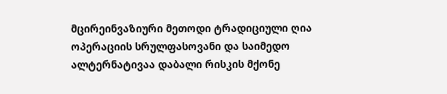მცირეინვაზიური მეთოდი ტრადიციული ღია ოპერაციის სრულფასოვანი და საიმედო ალტერნატივაა დაბალი რისკის მქონე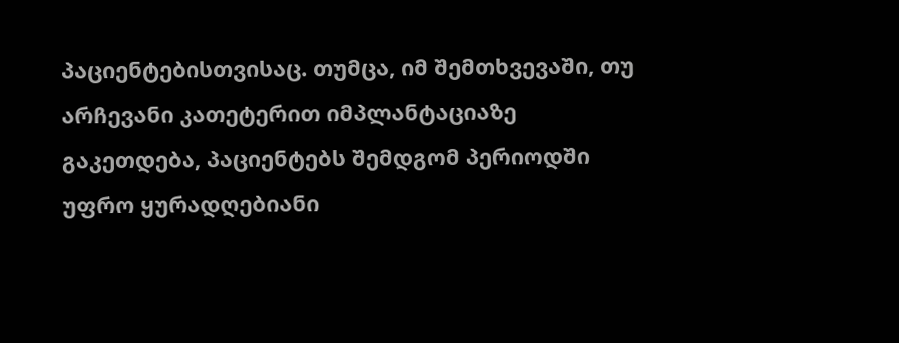პაციენტებისთვისაც. თუმცა, იმ შემთხვევაში, თუ არჩევანი კათეტერით იმპლანტაციაზე გაკეთდება, პაციენტებს შემდგომ პერიოდში უფრო ყურადღებიანი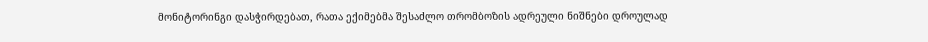მონიტორინგი დასჭირდებათ, რათა ექიმებმა შესაძლო თრომბოზის ადრეული ნიშნები დროულად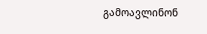გამოავლინონ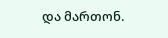და მართონ.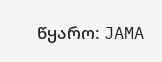წყარო: JAMA